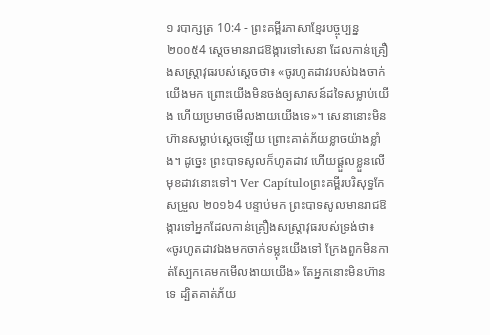១ របាក្សត្រ 10:4 - ព្រះគម្ពីរភាសាខ្មែរបច្ចុប្បន្ន ២០០៥4 ស្ដេចមានរាជឱង្ការទៅសេនា ដែលកាន់គ្រឿងសស្ត្រាវុធរបស់ស្ដេចថា៖ «ចូរហូតដាវរបស់ឯងចាក់យើងមក ព្រោះយើងមិនចង់ឲ្យសាសន៍ដទៃសម្លាប់យើង ហើយប្រមាថមើលងាយយើងទេ»។ សេនានោះមិនហ៊ានសម្លាប់ស្ដេចឡើយ ព្រោះគាត់ភ័យខ្លាចយ៉ាងខ្លាំង។ ដូច្នេះ ព្រះបាទសូលក៏ហូតដាវ ហើយផ្ដួលខ្លួនលើមុខដាវនោះទៅ។ Ver Capítuloព្រះគម្ពីរបរិសុទ្ធកែសម្រួល ២០១៦4 បន្ទាប់មក ព្រះបាទសូលមានរាជឱង្ការទៅអ្នកដែលកាន់គ្រឿងសស្ត្រាវុធរបស់ទ្រង់ថា៖ «ចូរហូតដាវឯងមកចាក់ទម្លុះយើងទៅ ក្រែងពួកមិនកាត់ស្បែកគេមកមើលងាយយើង» តែអ្នកនោះមិនហ៊ានទេ ដ្បិតគាត់ភ័យ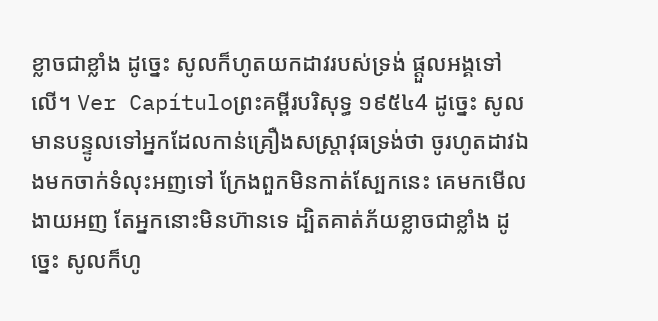ខ្លាចជាខ្លាំង ដូច្នេះ សូលក៏ហូតយកដាវរបស់ទ្រង់ ផ្តួលអង្គទៅលើ។ Ver Capítuloព្រះគម្ពីរបរិសុទ្ធ ១៩៥៤4 ដូច្នេះ សូលមានបន្ទូលទៅអ្នកដែលកាន់គ្រឿងសស្ត្រាវុធទ្រង់ថា ចូរហូតដាវឯងមកចាក់ទំលុះអញទៅ ក្រែងពួកមិនកាត់ស្បែកនេះ គេមកមើលងាយអញ តែអ្នកនោះមិនហ៊ានទេ ដ្បិតគាត់ភ័យខ្លាចជាខ្លាំង ដូច្នេះ សូលក៏ហូ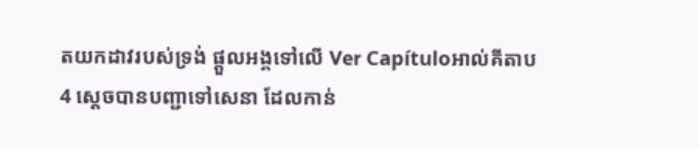តយកដាវរបស់ទ្រង់ ផ្តួលអង្គទៅលើ Ver Capítuloអាល់គីតាប4 ស្តេចបានបញ្ជាទៅសេនា ដែលកាន់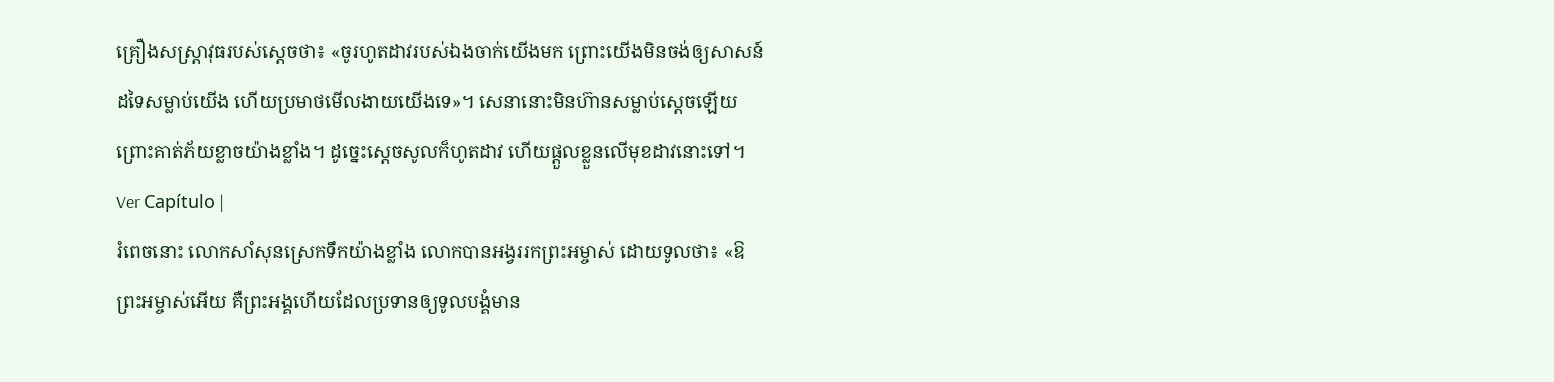គ្រឿងសស្ត្រាវុធរបស់ស្តេចថា៖ «ចូរហូតដាវរបស់ឯងចាក់យើងមក ព្រោះយើងមិនចង់ឲ្យសាសន៍ដទៃសម្លាប់យើង ហើយប្រមាថមើលងាយយើងទេ»។ សេនានោះមិនហ៊ានសម្លាប់ស្តេចឡើយ ព្រោះគាត់ភ័យខ្លាចយ៉ាងខ្លាំង។ ដូច្នេះស្តេចសូលក៏ហូតដាវ ហើយផ្តួលខ្លួនលើមុខដាវនោះទៅ។ Ver Capítulo |
រំពេចនោះ លោកសាំសុនស្រេកទឹកយ៉ាងខ្លាំង លោកបានអង្វររកព្រះអម្ចាស់ ដោយទូលថា៖ «ឱព្រះអម្ចាស់អើយ គឺព្រះអង្គហើយដែលប្រទានឲ្យទូលបង្គំមាន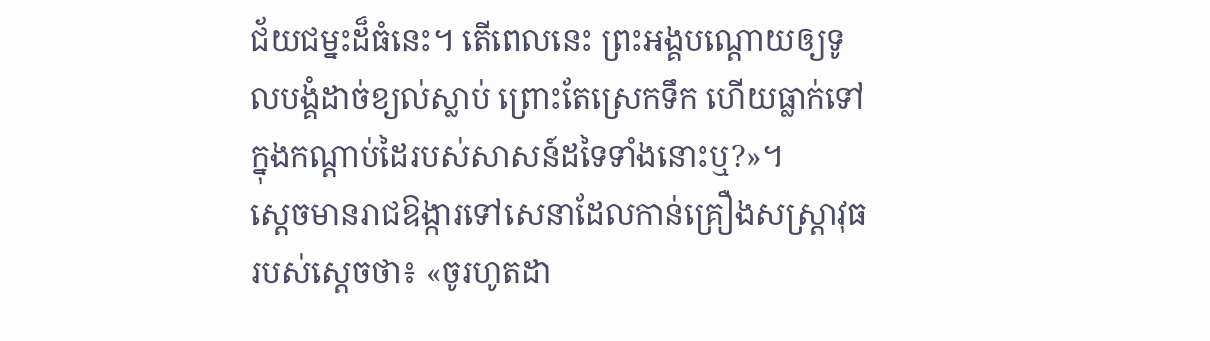ជ័យជម្នះដ៏ធំនេះ។ តើពេលនេះ ព្រះអង្គបណ្តោយឲ្យទូលបង្គំដាច់ខ្យល់ស្លាប់ ព្រោះតែស្រេកទឹក ហើយធ្លាក់ទៅក្នុងកណ្ដាប់ដៃរបស់សាសន៍ដទៃទាំងនោះឬ?»។
ស្ដេចមានរាជឱង្ការទៅសេនាដែលកាន់គ្រឿងសស្ត្រាវុធរបស់ស្ដេចថា៖ «ចូរហូតដា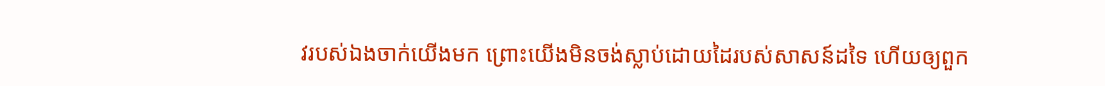វរបស់ឯងចាក់យើងមក ព្រោះយើងមិនចង់ស្លាប់ដោយដៃរបស់សាសន៍ដទៃ ហើយឲ្យពួក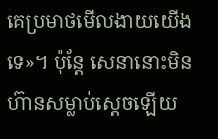គេប្រមាថមើលងាយយើងទេ»។ ប៉ុន្តែ សេនានោះមិនហ៊ានសម្លាប់ស្ដេចឡើយ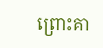ព្រោះគា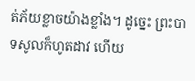ត់ភ័យខ្លាចយ៉ាងខ្លាំង។ ដូច្នេះ ព្រះបាទសូលក៏ហូតដាវ ហើយ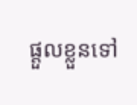ផ្ដួលខ្លួនទៅ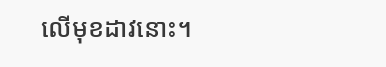លើមុខដាវនោះ។